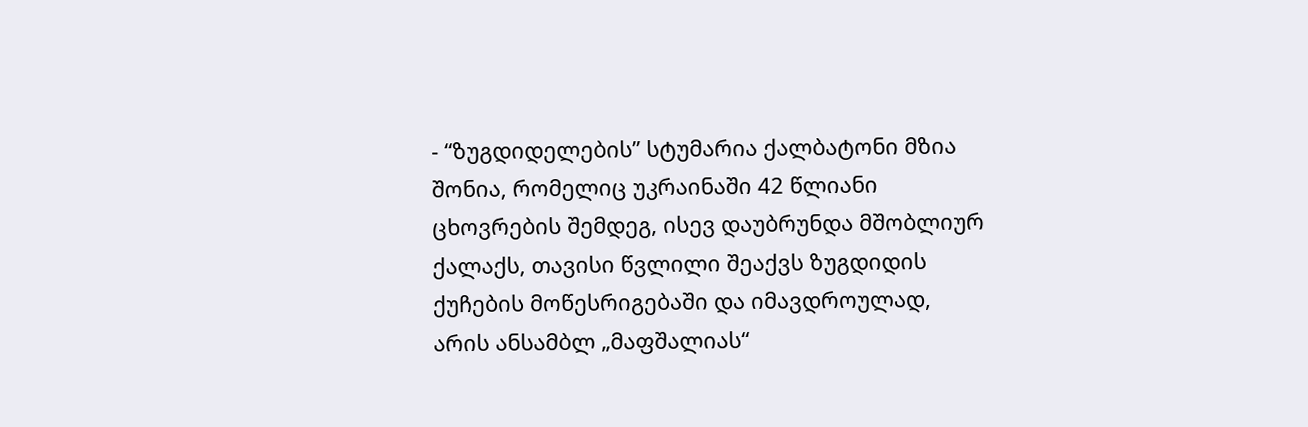- “ზუგდიდელების” სტუმარია ქალბატონი მზია შონია, რომელიც უკრაინაში 42 წლიანი ცხოვრების შემდეგ, ისევ დაუბრუნდა მშობლიურ ქალაქს, თავისი წვლილი შეაქვს ზუგდიდის ქუჩების მოწესრიგებაში და იმავდროულად, არის ანსამბლ „მაფშალიას“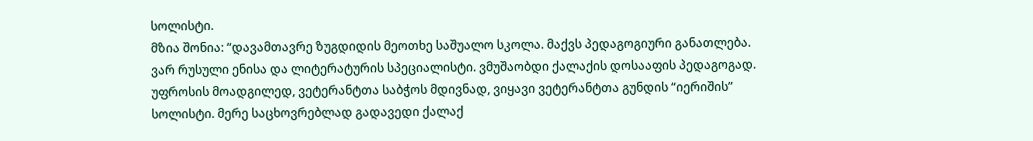სოლისტი.
მზია შონია: “დავამთავრე ზუგდიდის მეოთხე საშუალო სკოლა. მაქვს პედაგოგიური განათლება. ვარ რუსული ენისა და ლიტერატურის სპეციალისტი. ვმუშაობდი ქალაქის დოსააფის პედაგოგად. უფროსის მოადგილედ, ვეტერანტთა საბჭოს მდივნად, ვიყავი ვეტერანტთა გუნდის “იერიშის” სოლისტი. მერე საცხოვრებლად გადავედი ქალაქ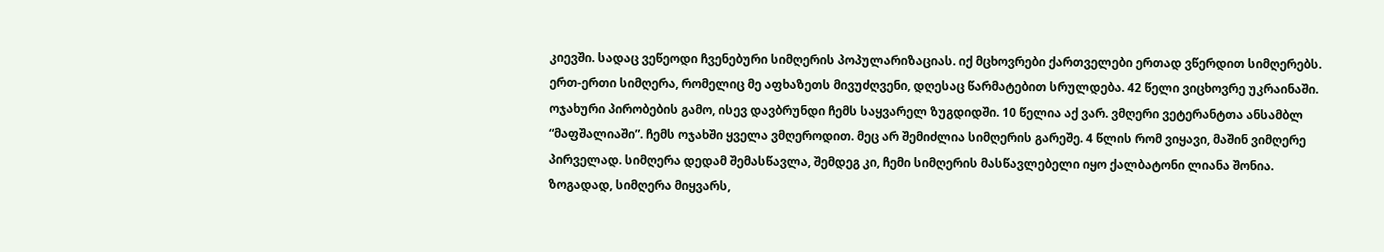კიევში. სადაც ვეწეოდი ჩვენებური სიმღერის პოპულარიზაციას. იქ მცხოვრები ქართველები ერთად ვწერდით სიმღერებს. ერთ-ერთი სიმღერა, რომელიც მე აფხაზეთს მივუძღვენი, დღესაც წარმატებით სრულდება. 42 წელი ვიცხოვრე უკრაინაში. ოჯახური პირობების გამო, ისევ დავბრუნდი ჩემს საყვარელ ზუგდიდში. 10 წელია აქ ვარ. ვმღერი ვეტერანტთა ანსამბლ “მაფშალიაში”. ჩემს ოჯახში ყველა ვმღეროდით. მეც არ შემიძლია სიმღერის გარეშე. 4 წლის რომ ვიყავი, მაშინ ვიმღერე პირველად. სიმღერა დედამ შემასწავლა, შემდეგ კი, ჩემი სიმღერის მასწავლებელი იყო ქალბატონი ლიანა შონია.
ზოგადად, სიმღერა მიყვარს,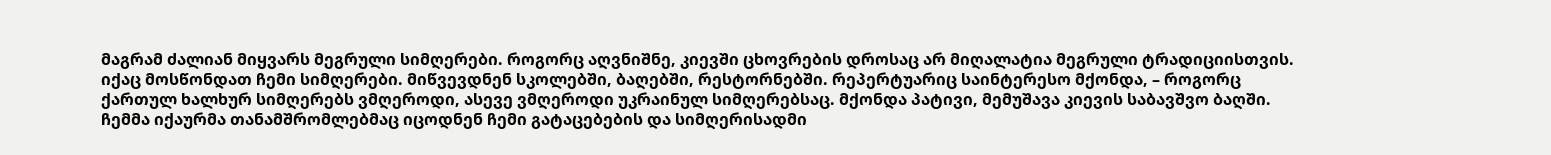მაგრამ ძალიან მიყვარს მეგრული სიმღერები. როგორც აღვნიშნე, კიევში ცხოვრების დროსაც არ მიღალატია მეგრული ტრადიციისთვის. იქაც მოსწონდათ ჩემი სიმღერები. მიწვევდნენ სკოლებში, ბაღებში, რესტორნებში. რეპერტუარიც საინტერესო მქონდა, – როგორც ქართულ ხალხურ სიმღერებს ვმღეროდი, ასევე ვმღეროდი უკრაინულ სიმღერებსაც. მქონდა პატივი, მემუშავა კიევის საბავშვო ბაღში. ჩემმა იქაურმა თანამშრომლებმაც იცოდნენ ჩემი გატაცებების და სიმღერისადმი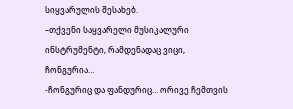სიყვარულის შესახებ.
–თქვენი საყვარელი მუსიკალური ინსტრუმენტი, რამდენადაც ვიცი, ჩონგურია…
-ჩონგურიც და ფანდურიც… ორივე ჩემთვის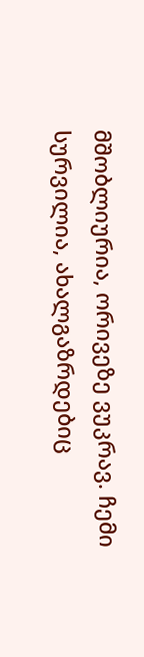მშობლიურია, ორივეზე ვუკრავ. ჩემი სურვილია, ახალგაზრდებიც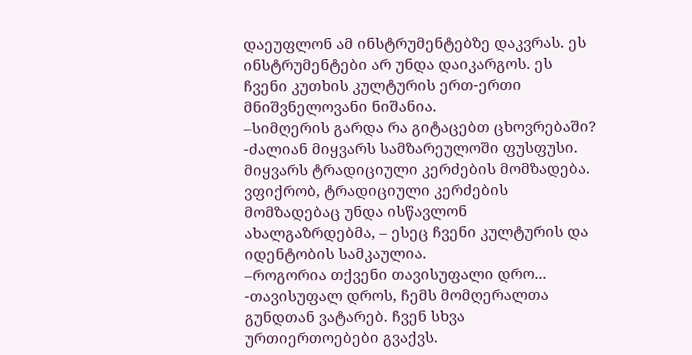დაეუფლონ ამ ინსტრუმენტებზე დაკვრას. ეს ინსტრუმენტები არ უნდა დაიკარგოს. ეს ჩვენი კუთხის კულტურის ერთ-ერთი მნიშვნელოვანი ნიშანია.
–სიმღერის გარდა რა გიტაცებთ ცხოვრებაში?
-ძალიან მიყვარს სამზარეულოში ფუსფუსი. მიყვარს ტრადიციული კერძების მომზადება. ვფიქრობ, ტრადიციული კერძების მომზადებაც უნდა ისწავლონ ახალგაზრდებმა, – ესეც ჩვენი კულტურის და იდენტობის სამკაულია.
–როგორია თქვენი თავისუფალი დრო...
-თავისუფალ დროს, ჩემს მომღერალთა გუნდთან ვატარებ. ჩვენ სხვა ურთიერთოებები გვაქვს.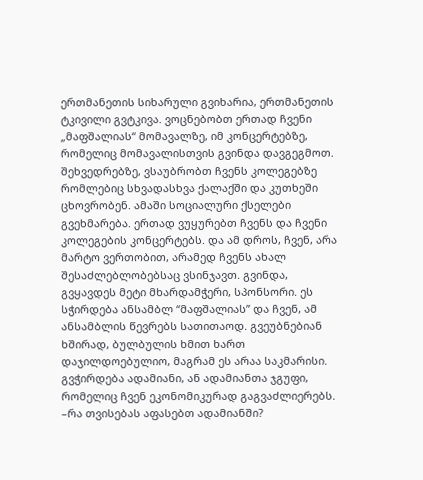ერთმანეთის სიხარული გვიხარია, ერთმანეთის ტკივილი გვტკივა. ვოცნებობთ ერთად ჩვენი „მაფშალიას“ მომავალზე, იმ კონცერტებზე, რომელიც მომავალისთვის გვინდა დავგეგმოთ. შეხვედრებზე, ვსაუბრობთ ჩვენს კოლეგებზე რომლებიც სხვადასხვა ქალაქში და კუთხეში ცხოვრობენ. ამაში სოციალური ქსელები გვეხმარება. ერთად ვუყურებთ ჩვენს და ჩვენი კოლეგების კონცერტებს. და ამ დროს, ჩვენ, არა მარტო ვერთობით, არამედ ჩვენს ახალ შესაძლებლობებსაც ვსინჯავთ. გვინდა, გვყავდეს მეტი მხარდამჭერი, სპონსორი. ეს სჭირდება ანსამბლ “მაფშალიას” და ჩვენ, ამ ანსამბლის წევრებს სათითაოდ. გვეუბნებიან ხშირად, ბულბულის ხმით ხართ დაჯილდოებულიო, მაგრამ ეს არაა საკმარისი. გვჭირდება ადამიანი, ან ადამიანთა ჯგუფი, რომელიც ჩვენ ეკონომიკურად გაგვაძლიერებს.
–რა თვისებას აფასებთ ადამიანში?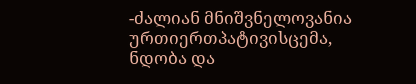-ძალიან მნიშვნელოვანია ურთიერთპატივისცემა, ნდობა და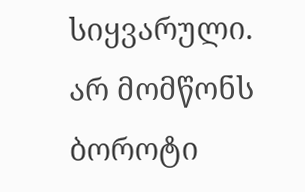სიყვარული. არ მომწონს ბოროტი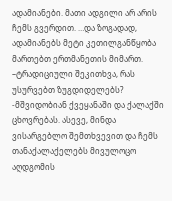ადამიანები. მათი ადგილი არ არის ჩემს გვერდით. …და ზოგადად, ადამიანებს მეტი კეთილგანწყობა მართებთ ერთმანეთის მიმართ.
–ტრადიციული შეკითხვა, რას უსურვებთ ზუგდიდელებს?
-მშვიდობიან ქვეყანაში და ქალაქში ცხოვრებას. ასევე, მინდა ვისარგებლო შემთხვევით და ჩემს თანაქალაქელებს მივულოცო აღდგომის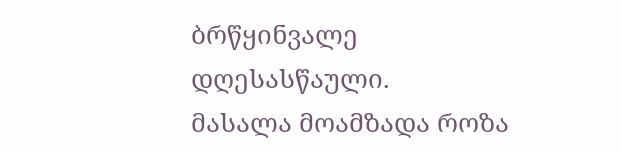ბრწყინვალე დღესასწაული.
მასალა მოამზადა როზა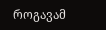როგავამ